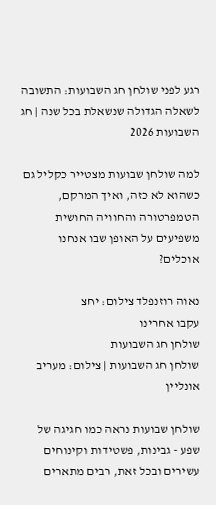רגע לפני שולחן חג השבועות: התשובה לשאלה הגדולה שנשאלת בכל שנה | חג השבועות 2026

למה שולחן שבועות מצטייר כקליל גם כשהוא לא כזה, ואיך המרקם, הטמפרטורה והחוויה החושית משפיעים על האופן שבו אנחנו אוכלים?

נאוה רוזנפלד צילום: יחצ
עקבו אחרינו
שולחן חג השבועות
שולחן חג השבועות | צילום: מעריב אונליין

שולחן שבועות נראה כמו חגיגה של שפע - גבינות, פשטידות וקינוחים עשירים ובכל זאת, רבים מתארים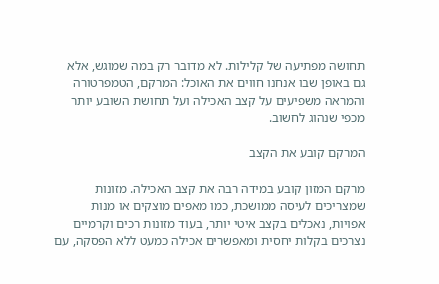תחושה מפתיעה של קלילות. לא מדובר רק במה שמוגש, אלא גם באופן שבו אנחנו חווים את האוכל: המרקם, הטמפרטורה והמראה משפיעים על קצב האכילה ועל תחושת השובע יותר מכפי שנהוג לחשוב.

המרקם קובע את הקצב

מרקם המזון קובע במידה רבה את קצב האכילה. מזונות שמצריכים לעיסה ממושכת, כמו מאפים מוצקים או מנות אפויות, נאכלים בקצב איטי יותר, בעוד מזונות רכים וקרמיים נצרכים בקלות יחסית ומאפשרים אכילה כמעט ללא הפסקה, עם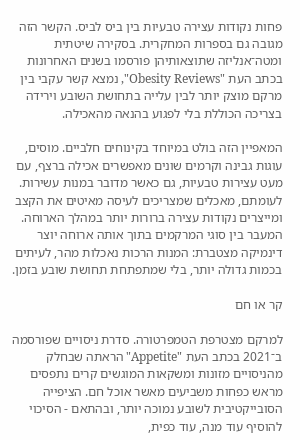פחות נקודות עצירה טבעיות בין ביס לביס. הקשר הזה מגובה גם בספרות המחקרית. בסקירה שיטתית ומטה־אנליזה שתוצאותיהן פורסמו בשנים האחרונות בכתב העת "Obesity Reviews", נמצא קשר עקבי בין מרקם מוצק יותר לבין עלייה בתחושת השובע וירידה בצריכה הכוללת בלי לפגוע בהנאה מהאכילה.

המאפיין הזה בולט במיוחד בקינוחים חלביים. מוסים, עוגות גבינה וקרמים שונים מאפשרים אכילה ברצף, עם מעט עצירות טבעיות, גם כאשר מדובר במנות עשירות. לעומתם, מאכלים שמצריכים לעיסה מאיטים את הקצב ומייצרים נקודות עצירה ברורות יותר במהלך הארוחה. המעבר בין סוגי המרקמים בתוך אותה ארוחה יוצר דינמיקה מצטברת: המנות הרכות נאכלות מהר, לעיתים בכמות גדולה יותר, בלי שמתפתחת תחושת שובע בזמן.

קר או חם

למרקם מצטרפת הטמפרטורה. סדרת ניסויים שפורסמה ב־2021 בכתב העת "Appetite" הראתה שבחלק מהניסויים מזונות ומשקאות המוגשים קרים נתפסים מראש כפחות משביעים מאשר אוכל חם. הציפייה הסובייקטיבית לשובע נמוכה יותר, ובהתאם - הסיכוי להוסיף עוד מנה, עוד כפית,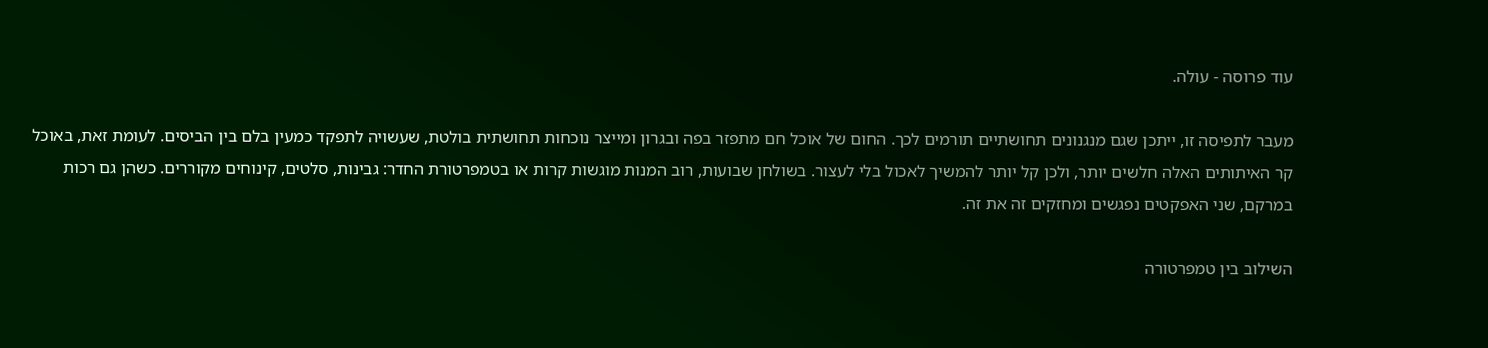עוד פרוסה - עולה.

מעבר לתפיסה זו, ייתכן שגם מנגנונים תחושתיים תורמים לכך. החום של אוכל חם מתפזר בפה ובגרון ומייצר נוכחות תחושתית בולטת, שעשויה לתפקד כמעין בלם בין הביסים. לעומת זאת, באוכל קר האיתותים האלה חלשים יותר, ולכן קל יותר להמשיך לאכול בלי לעצור. בשולחן שבועות, רוב המנות מוגשות קרות או בטמפרטורת החדר: גבינות, סלטים, קינוחים מקוררים. כשהן גם רכות במרקם, שני האפקטים נפגשים ומחזקים זה את זה.

השילוב בין טמפרטורה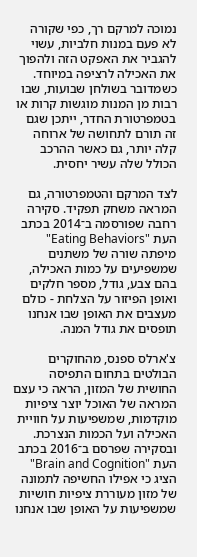נמוכה למרקם רך, כפי שקורה לא פעם במנות חלביות, עשוי להגביר את האפקט הזה ולהפוך את האכילה לרציפה במיוחד. כשמדובר בשולחן שבועות, שבו רבות מן המנות מוגשות קרות או בטמפרטורת החדר, ייתכן שגם זה תורם לתחושה של ארוחה קלה יותר, גם כאשר ההרכב הכולל שלה עשיר יחסית.

לצד המרקם והטמפרטורה, גם המראה משחק תפקיד. סקירה רחבה שפורסמה ב־2014 בכתב העת "Eating Behaviors" מיפתה שורה של משתנים שמשפיעים על כמות האכילה, בהם צבע, גודל, מספר חלקים ואופן הפיזור על הצלחת - כולם מעצבים את האופן שבו אנחנו תופסים את גודל המנה.

צ'ארלס ספנס, מהחוקרים הבולטים בתחום התפיסה החושית של המזון, הראה כי עצם המראה של האוכל יוצר ציפיות מוקדמות, שמשפיעות על חוויית האכילה ועל הכמות הנצרכת. ובסקירה שפרסם ב־2016 בכתב העת "Brain and Cognition" הציג כי אפילו החשיפה לתמונה של מזון מעוררת ציפיות חושיות שמשפיעות על האופן שבו אנחנו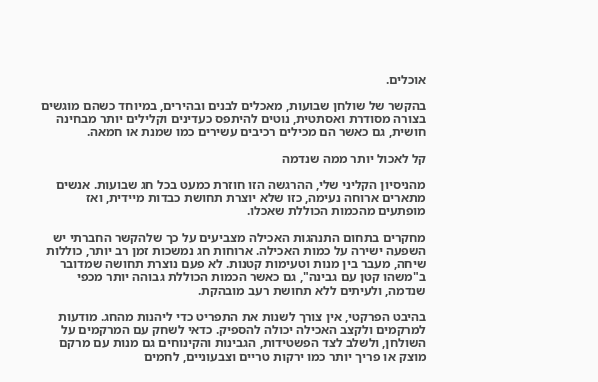אוכלים.

בהקשר של שולחן שבועות, מאכלים לבנים ובהירים, במיוחד כשהם מוגשים בצורה מסודרת ואסתטית, נוטים להיתפס כעדינים וקלילים יותר מבחינה חושית, גם כאשר הם מכילים רכיבים עשירים כמו שמנת או חמאה.

קל לאכול יותר ממה שנדמה

מהניסיון הקליני שלי, ההרגשה הזו חוזרת כמעט בכל חג שבועות. אנשים מתארים ארוחה נעימה, כזו שלא יוצרת תחושת כבדות מיידית, ואז מופתעים מהכמות הכוללת שאכלו.

מחקרים בתחום התנהגות האכילה מצביעים על כך שלהקשר החברתי יש השפעה ישירה על כמות האכילה. ארוחות חג נמשכות זמן רב יותר, כוללות שיחה, מעבר בין מנות וטעימות קטנות. לא פעם נוצרת תחושה שמדובר ב"משהו קטן עם גבינה", גם כאשר הכמות הכוללת גבוהה יותר מכפי שנדמה, ולעיתים ללא תחושת רעב מובהקת.

בהיבט הפרקטי, אין צורך לשנות את התפריט כדי ליהנות מהחג. מודעות למרקמים ולקצב האכילה יכולה להספיק. כדאי לשחק עם המרקמים על השולחן, ולשלב לצד הפשטידות, הגבינות והקינוחים גם מנות עם מרקם מוצק או פריך יותר כמו ירקות טריים וצבעוניים, לחמים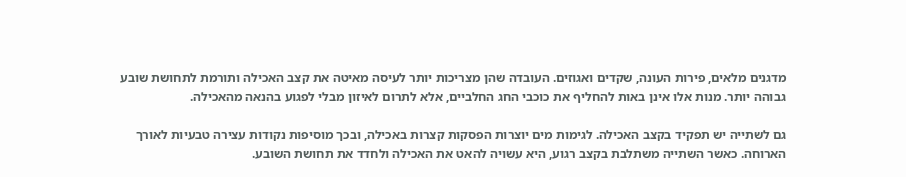מדגנים מלאים, פירות העונה, שקדים ואגוזים. העובדה שהן מצריכות יותר לעיסה מאיטה את קצב האכילה ותורמת לתחושת שובע גבוהה יותר. מנות אלו אינן באות להחליף את כוכבי החג החלביים, אלא לתרום לאיזון מבלי לפגוע בהנאה מהאכילה.

גם לשתייה יש תפקיד בקצב האכילה. לגימות מים יוצרות הפסקות קצרות באכילה, ובכך מוסיפות נקודות עצירה טבעיות לאורך הארוחה. כאשר השתייה משתלבת בקצב רגוע, היא עשויה להאט את האכילה ולחדד את תחושת השובע.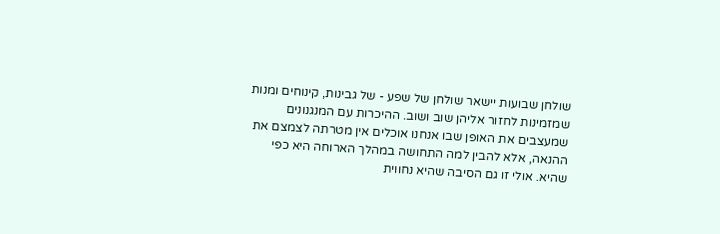שולחן שבועות יישאר שולחן של שפע - של גבינות, קינוחים ומנות שמזמינות לחזור אליהן שוב ושוב. ההיכרות עם המנגנונים שמעצבים את האופן שבו אנחנו אוכלים אין מטרתה לצמצם את ההנאה, אלא להבין למה התחושה במהלך הארוחה היא כפי שהיא. אולי זו גם הסיבה שהיא נחווית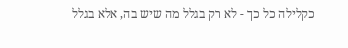כקלילה כל כך - לא רק בגלל מה שיש בה, אלא בגלל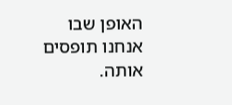האופן שבו אנחנו תופסים אותה.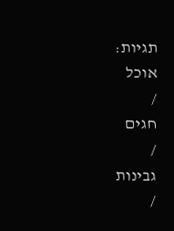תגיות:
אוכל
/
חגים
/
גבינות
/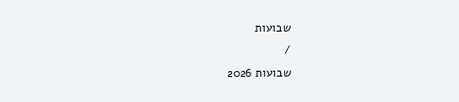שבועות
/
שבועות 2026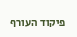פיקוד העורף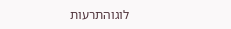לוגוהתרעות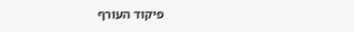פיקוד העורף